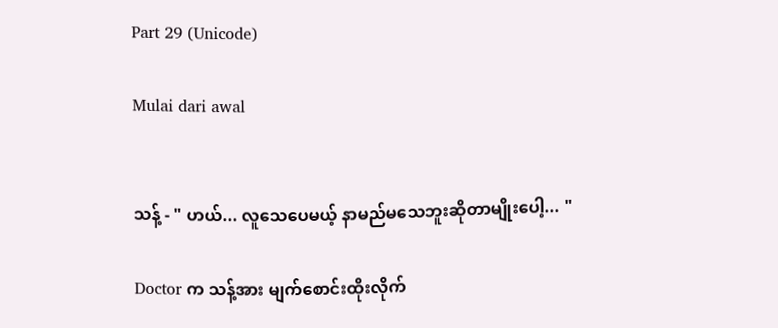Part 29 (Unicode)

Mulai dari awal


သန့် - " ဟယ်... လူသေပေမယ့် နာမည်မသေဘူးဆိုတာမျိုးပေါ့... "

Doctor က သန့်အား မျက်စောင်းထိုးလိုက်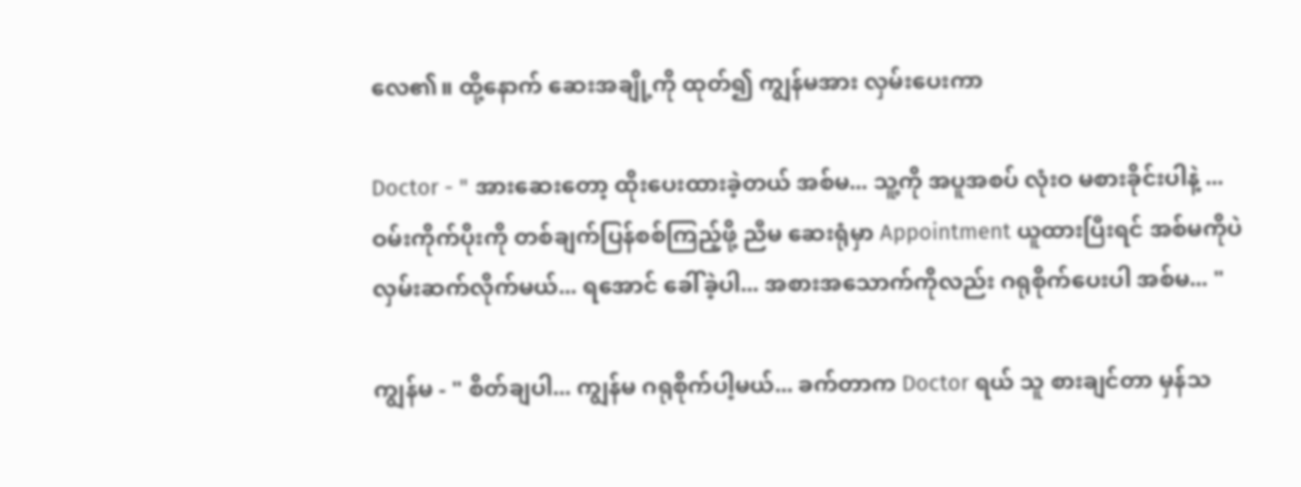လေ၏။ ထို့နောက် ဆေးအချို့ကို ထုတ်၍ ကျွန်မအား လှမ်းပေးကာ

Doctor - " အားဆေးတော့ ထိုးပေးထားခဲ့တယ် အစ်မ... သူ့ကို အပူအစပ် လုံးဝ မစားခိုင်းပါနဲ့ ... ဝမ်းကိုက်ပိုးကို တစ်ချက်ပြန်စစ်ကြည့်ဖို့ ညီမ ဆေးရုံမှာ Appointment ယူထားပြီးရင် အစ်မကိုပဲ လှမ်းဆက်လိုက်မယ်... ရအောင် ခေါ်ခဲ့ပါ... အစားအသောက်ကိုလည်း ဂရုစိုက်ပေးပါ အစ်မ... "

ကျွန်မ - " စိတ်ချပါ... ကျွန်မ ဂရုစိုက်ပါ့မယ်... ခက်တာက Doctor ရယ် သူ စားချင်တာ မှန်သ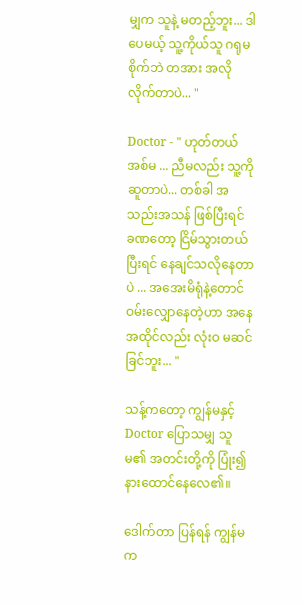မျှက သူနဲ့ မတည့်ဘူး... ဒါပေမယ့် သူ့ကိုယ်သူ ဂရုမစိုက်ဘဲ တအား အလိုလိုက်တာပဲ... "

Doctor - " ဟုတ်တယ် အစ်မ ... ညီမလည်း သူ့ကို ဆူတာပဲ... တစ်ခါ အသည်းအသန် ဖြစ်ပြီးရင် ခဏတော့ ငြိမ်သွားတယ် ပြီးရင် နေချင်သလိုနေတာပဲ ... အအေးမိရုံနဲ့တောင် ဝမ်းလျှောနေတဲ့ဟာ အနေအထိုင်လည်း လုံးဝ မဆင်ခြင်ဘူး... "

သန့်ကတော့ ကျွန်မနှင့် Doctor ပြောသမျှ သူမ၏ အတင်းတို့ကို ပြုံး၍ နားထောင်နေလေ၏။

ဒေါက်တာ ပြန်ရန် ကျွန်မက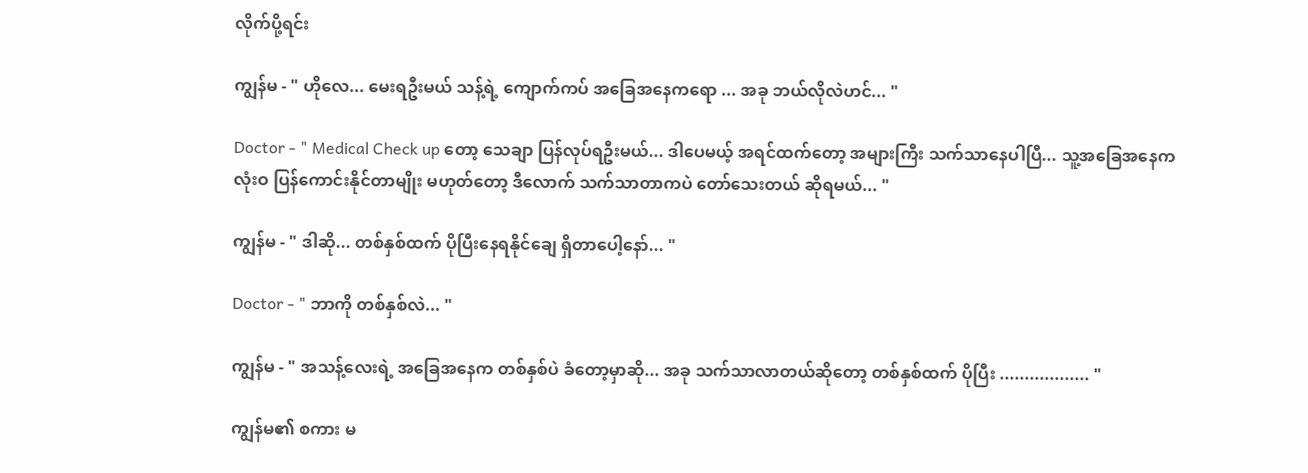လိုက်ပို့ရင်း

ကျွန်မ - " ဟိုလေ... မေးရဦးမယ် သန့်ရဲ့ ကျောက်ကပ် အခြေအနေကရော ... အခု ဘယ်လိုလဲဟင်... "

Doctor - " Medical Check up တော့ သေချာ ပြန်လုပ်ရဦးမယ်... ဒါပေမယ့် အရင်ထက်တော့ အများကြီး သက်သာနေပါပြီ... သူ့အခြေအနေက လုံးဝ ပြန်ကောင်းနိုင်တာမျိုး မဟုတ်တော့ ဒီလောက် သက်သာတာကပဲ တော်သေးတယ် ဆိုရမယ်... "

ကျွန်မ - " ဒါဆို... တစ်နှစ်ထက် ပိုပြီးနေရနိုင်ချေ ရှိတာပေါ့နော်... "

Doctor - " ဘာကို တစ်နှစ်လဲ... "

ကျွန်မ - " အသန့်လေးရဲ့ အခြေအနေက တစ်နှစ်ပဲ ခံတော့မှာဆို... အခု သက်သာလာတယ်ဆိုတော့ တစ်နှစ်ထက် ပိုပြီး .................. "

ကျွန်မ၏ စကား မ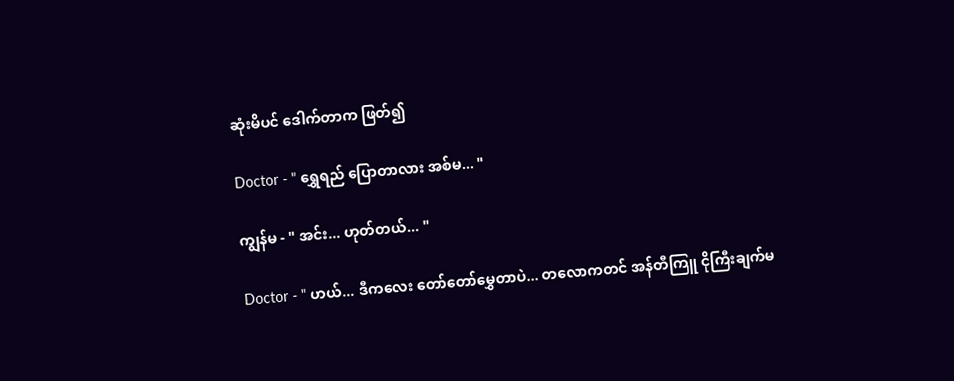ဆုံးမိပင် ဒေါက်တာက ဖြတ်၍

Doctor - " ရွှေရည် ပြောတာလား အစ်မ... "

ကျွန်မ - " အင်း... ဟုတ်တယ်... "

Doctor - " ဟယ်... ဒီကလေး တော်တော်မွှေတာပဲ... တလောကတင် အန်တီကြူ ငိုကြီးချက်မ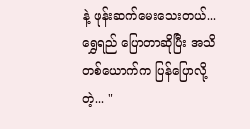နဲ့ ဖုန်းဆက်မေးသေးတယ်... ရွှေရည် ပြောတာဆိုပြီး အသိတစ်ယောက်က ပြန်ပြောလို့တဲ့... "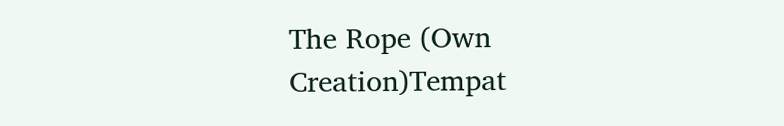The Rope (Own Creation)Tempat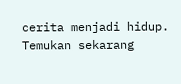cerita menjadi hidup. Temukan sekarang